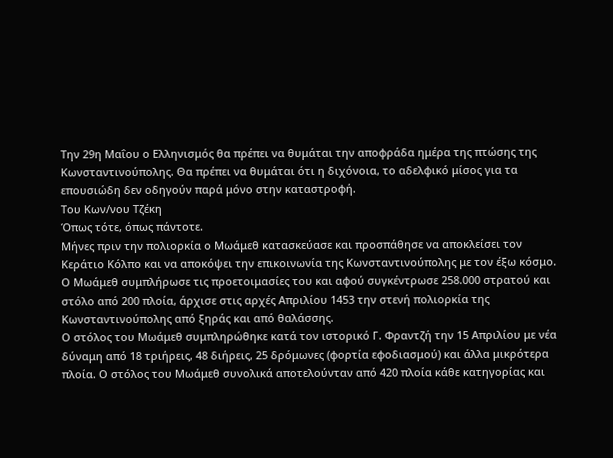Την 29η Μαΐου ο Ελληνισμός θα πρέπει να θυμάται την αποφράδα ημέρα της πτώσης της Κωνσταντινούπολης. Θα πρέπει να θυμάται ότι η διχόνοια, το αδελφικό μίσος για τα επουσιώδη δεν οδηγούν παρά μόνο στην καταστροφή.
Του Κων/νου Τζέκη
Όπως τότε, όπως πάντοτε.
Μήνες πριν την πολιορκία ο Μωάμεθ κατασκεύασε και προσπάθησε να αποκλείσει τον Κεράτιο Κόλπο και να αποκόψει την επικοινωνία της Κωνσταντινούπολης με τον έξω κόσμο.
Ο Μωάμεθ συμπλήρωσε τις προετοιμασίες του και αφού συγκέντρωσε 258.000 στρατού και στόλο από 200 πλοία, άρχισε στις αρχές Απριλίου 1453 την στενή πολιορκία της Κωνσταντινούπολης από ξηράς και από θαλάσσης.
Ο στόλος του Μωάμεθ συμπληρώθηκε κατά τον ιστορικό Γ. Φραντζή την 15 Απριλίου με νέα δύναμη από 18 τριήρεις, 48 διήρεις, 25 δρόμωνες (φορτία εφοδιασμού) και άλλα μικρότερα πλοία. Ο στόλος του Μωάμεθ συνολικά αποτελούνταν από 420 πλοία κάθε κατηγορίας και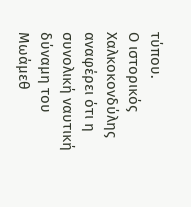τύπου.
Ο ιστορικός Χαλκοκονδύλης αναφέρει ότι η συνολική ναυτική δύναμη του Μωάμεθ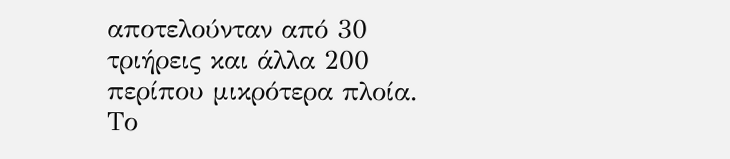αποτελούνταν από 30 τριήρεις και άλλα 200 περίπου μικρότερα πλοία.
Το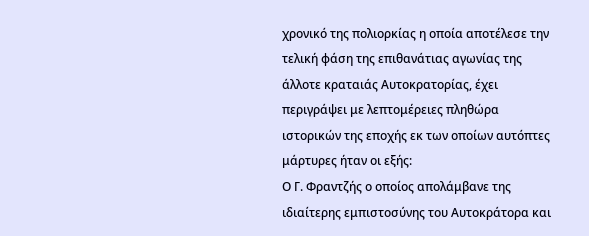χρονικό της πολιορκίας η οποία αποτέλεσε την τελική φάση της επιθανάτιας αγωνίας της άλλοτε κραταιάς Αυτοκρατορίας, έχει περιγράψει με λεπτομέρειες πληθώρα ιστορικών της εποχής εκ των οποίων αυτόπτες μάρτυρες ήταν οι εξής:
Ο Γ. Φραντζής ο οποίος απολάμβανε της ιδιαίτερης εμπιστοσύνης του Αυτοκράτορα και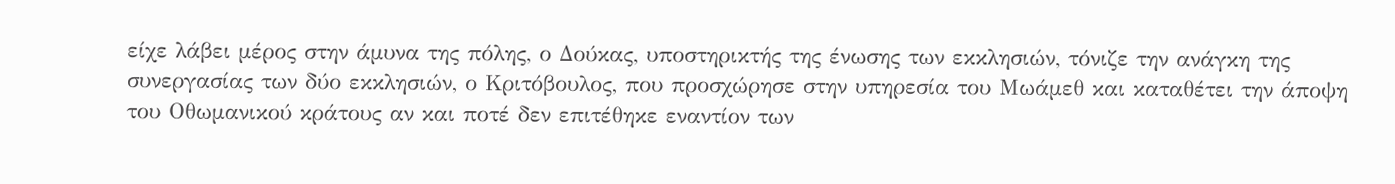είχε λάβει μέρος στην άμυνα της πόλης, ο Δούκας, υποστηρικτής της ένωσης των εκκλησιών, τόνιζε την ανάγκη της συνεργασίας των δύο εκκλησιών, ο Κριτόβουλος, που προσχώρησε στην υπηρεσία του Μωάμεθ και καταθέτει την άποψη του Οθωμανικού κράτους αν και ποτέ δεν επιτέθηκε εναντίον των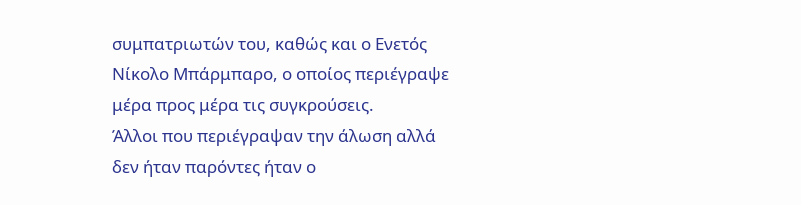συμπατριωτών του, καθώς και ο Ενετός Νίκολο Μπάρμπαρο, ο οποίος περιέγραψε μέρα προς μέρα τις συγκρούσεις.
Άλλοι που περιέγραψαν την άλωση αλλά δεν ήταν παρόντες ήταν ο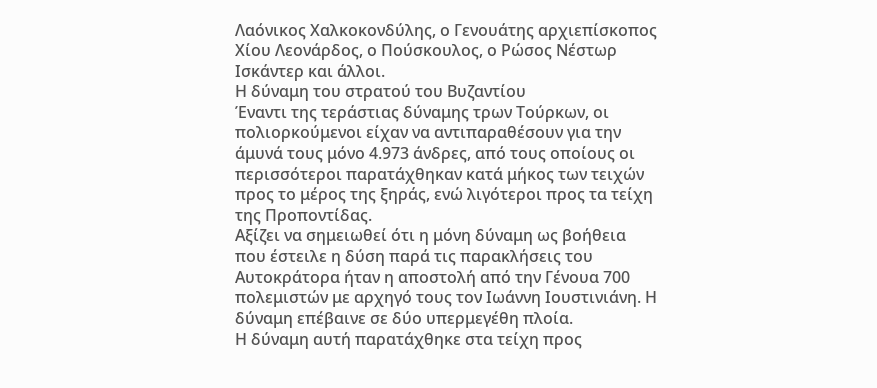Λαόνικος Χαλκοκονδύλης, ο Γενουάτης αρχιεπίσκοπος Χίου Λεονάρδος, ο Πούσκουλος, ο Ρώσος Νέστωρ Ισκάντερ και άλλοι.
Η δύναμη του στρατού του Βυζαντίου
Έναντι της τεράστιας δύναμης τρων Τούρκων, οι πολιορκούμενοι είχαν να αντιπαραθέσουν για την άμυνά τους μόνο 4.973 άνδρες, από τους οποίους οι περισσότεροι παρατάχθηκαν κατά μήκος των τειχών προς το μέρος της ξηράς, ενώ λιγότεροι προς τα τείχη της Προποντίδας.
Αξίζει να σημειωθεί ότι η μόνη δύναμη ως βοήθεια που έστειλε η δύση παρά τις παρακλήσεις του Αυτοκράτορα ήταν η αποστολή από την Γένουα 700 πολεμιστών με αρχηγό τους τον Ιωάννη Ιουστινιάνη. Η δύναμη επέβαινε σε δύο υπερμεγέθη πλοία.
Η δύναμη αυτή παρατάχθηκε στα τείχη προς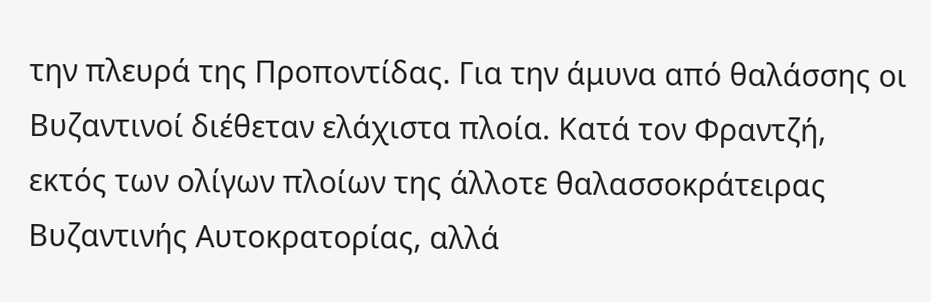την πλευρά της Προποντίδας. Για την άμυνα από θαλάσσης οι Βυζαντινοί διέθεταν ελάχιστα πλοία. Κατά τον Φραντζή, εκτός των ολίγων πλοίων της άλλοτε θαλασσοκράτειρας Βυζαντινής Αυτοκρατορίας, αλλά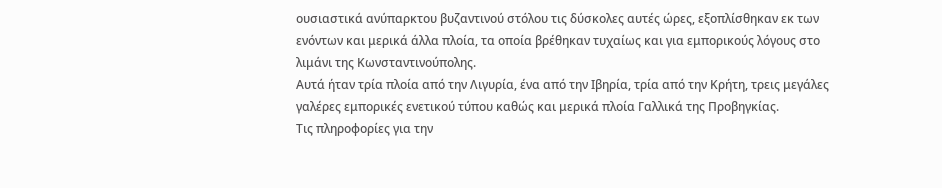ουσιαστικά ανύπαρκτου βυζαντινού στόλου τις δύσκολες αυτές ώρες, εξοπλίσθηκαν εκ των ενόντων και μερικά άλλα πλοία, τα οποία βρέθηκαν τυχαίως και για εμπορικούς λόγους στο λιμάνι της Κωνσταντινούπολης.
Αυτά ήταν τρία πλοία από την Λιγυρία, ένα από την Ιβηρία, τρία από την Κρήτη, τρεις μεγάλες γαλέρες εμπορικές ενετικού τύπου καθώς και μερικά πλοία Γαλλικά της Προβηγκίας.
Τις πληροφορίες για την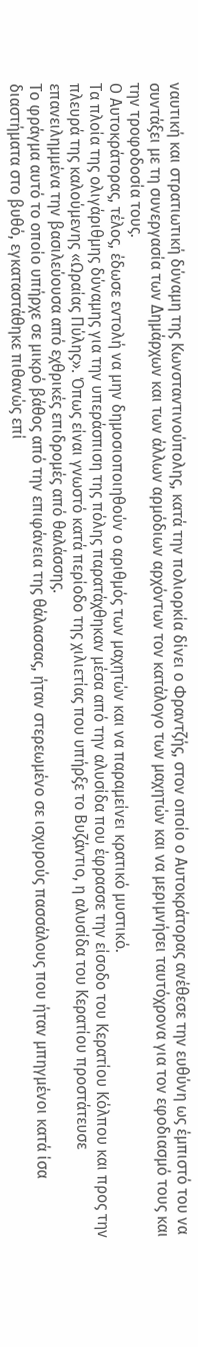ναυτική και στρατιωτική δύναμη της Κωνσταντινούπολης, κατά την πολιορκία δίνει ο Φραντζής, στον οποίο ο Αυτοκράτορας ανέθεσε την ευθύνη ως έμπιστό του να συντάξει με τη συνεργασία των Δημάρχων και των άλλων αρμόδιων αρχόντων τον κατάλογο των μαχητών και να μεριμνήσει ταυτόχρονα για τον εφοδιασμό τους και την τροφοδοσία τους.
Ο Αυτοκράτορας, τέλος, έδωσε εντολή να μην δημοσιοποιηθούν ο αριθμός των μαχητών και να παραμείνει κρατικό μυστικό.
Τα πλοία της ολιγάριθμης δύναμης για την υπεράσπιση της πόλης παρατάχθηκαν μέσα από την αλυσίδα που έφρασσε την είσοδο του Κερατίου Κόλπου και προς την πλευρά της καλούμενης «Ωραίας Πύλης». Όπως είναι γνωστό κατά περίοδο της χιλιετίας που υπήρξε το Βυζάντιο, η αλυσίδα του Κερατίου προστάτευσε επανειλημμένα την βασιλεύουσα από εχθρικές επιδρομές από θαλάσσης.
Το φράγμα αυτό το οποίο υπήρχε σε μικρό βάθος από την επιφάνεια της θάλασσας, ήταν στερεωμένο σε ισχυρούς πασσάλους που ήταν μπηγμένοι κατά ίσα διαστήματα στο βυθό, εγκαταστάθηκε πιθανώς επί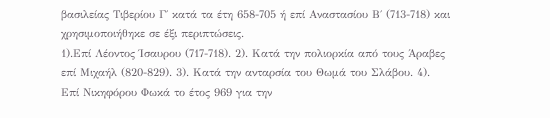βασιλείας Τιβερίου Γ΄ κατά τα έτη 658-705 ή επί Αναστασίου Β΄ (713-718) και χρησιμοποιήθηκε σε έξι περιπτώσεις.
1).Επί Λέοντος Ίσαυρου (717-718). 2). Κατά την πολιορκία από τους Άραβες επί Μιχαήλ (820-829). 3). Κατά την ανταρσία του Θωμά του Σλάβου. 4). Επί Νικηφόρου Φωκά το έτος 969 για την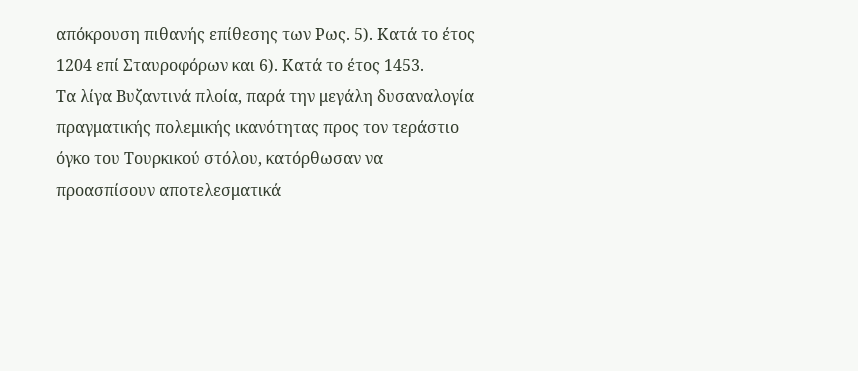απόκρουση πιθανής επίθεσης των Ρως. 5). Κατά το έτος 1204 επί Σταυροφόρων και 6). Κατά το έτος 1453.
Τα λίγα Βυζαντινά πλοία, παρά την μεγάλη δυσαναλογία πραγματικής πολεμικής ικανότητας προς τον τεράστιο όγκο του Τουρκικού στόλου, κατόρθωσαν να προασπίσουν αποτελεσματικά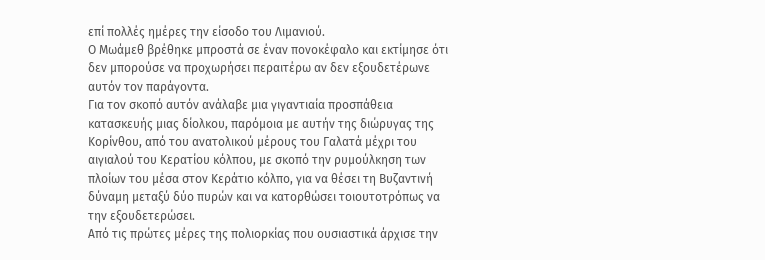επί πολλές ημέρες την είσοδο του Λιμανιού.
Ο Μωάμεθ βρέθηκε μπροστά σε έναν πονοκέφαλο και εκτίμησε ότι δεν μπορούσε να προχωρήσει περαιτέρω αν δεν εξουδετέρωνε αυτόν τον παράγοντα.
Για τον σκοπό αυτόν ανάλαβε μια γιγαντιαία προσπάθεια κατασκευής μιας δίολκου, παρόμοια με αυτήν της διώρυγας της Κορίνθου, από του ανατολικού μέρους του Γαλατά μέχρι του αιγιαλού του Κερατίου κόλπου, με σκοπό την ρυμούλκηση των πλοίων του μέσα στον Κεράτιο κόλπο, για να θέσει τη Βυζαντινή δύναμη μεταξύ δύο πυρών και να κατορθώσει τοιουτοτρόπως να την εξουδετερώσει.
Από τις πρώτες μέρες της πολιορκίας που ουσιαστικά άρχισε την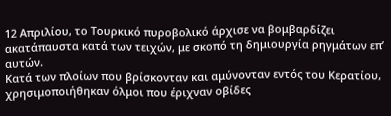12 Απριλίου, το Τουρκικό πυροβολικό άρχισε να βομβαρδίζει ακατάπαυστα κατά των τειχών, με σκοπό τη δημιουργία ρηγμάτων επ’ αυτών.
Κατά των πλοίων που βρίσκονταν και αμύνονταν εντός του Κερατίου, χρησιμοποιήθηκαν όλμοι που έριχναν οβίδες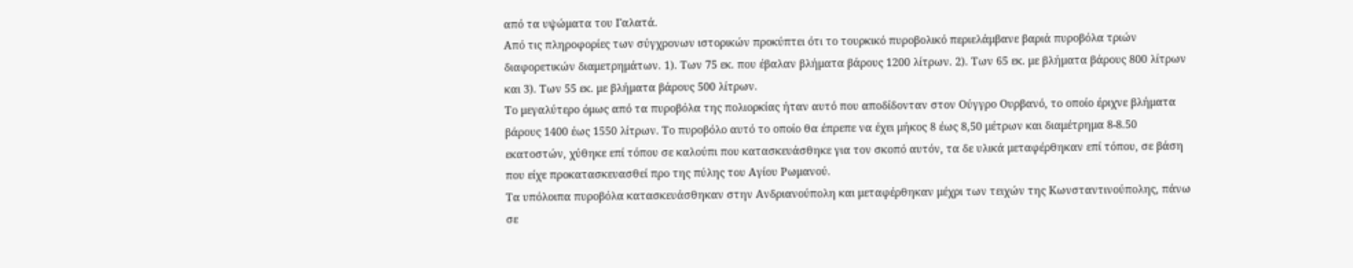από τα υψώματα του Γαλατά.
Από τις πληροφορίες των σύγχρονων ιστορικών προκύπτει ότι το τουρκικό πυροβολικό περιελάμβανε βαριά πυροβόλα τριών διαφορετικών διαμετρημάτων. 1). Των 75 εκ. που έβαλαν βλήματα βάρους 1200 λίτρων. 2). Των 65 εκ. με βλήματα βάρους 800 λίτρων και 3). Των 55 εκ. με βλήματα βάρους 500 λίτρων.
Το μεγαλύτερο όμως από τα πυροβόλα της πολιορκίας ήταν αυτό που αποδίδονταν στον Ούγγρο Ουρβανό, το οποίο έριχνε βλήματα βάρους 1400 έως 1550 λίτρων. Το πυροβόλο αυτό το οποίο θα έπρεπε να έχει μήκος 8 έως 8,50 μέτρων και διαμέτρημα 8-8.50 εκατοστών, χύθηκε επί τόπου σε καλούπι που κατασκευάσθηκε για τον σκοπό αυτόν, τα δε υλικά μεταφέρθηκαν επί τόπου, σε βάση που είχε προκατασκευασθεί προ της πύλης του Αγίου Ρωμανού.
Τα υπόλοιπα πυροβόλα κατασκευάσθηκαν στην Ανδριανούπολη και μεταφέρθηκαν μέχρι των τειχών της Κωνσταντινούπολης, πάνω σε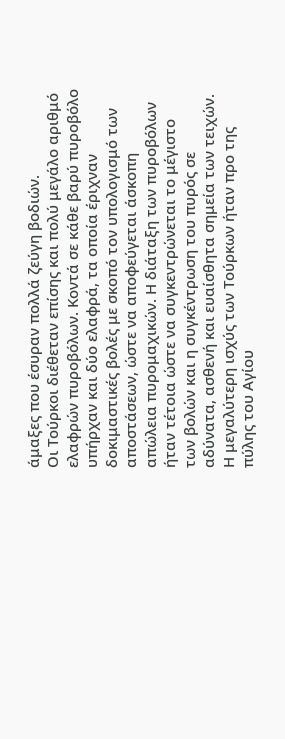άμαξες που έσυραν πολλά ζεύγη βοδιών.
Οι Τούρκοι διέθεταν επίσης και πολύ μεγάλο αριθμό ελαφρών πυροβόλων. Κοντά σε κάθε βαρύ πυροβόλο υπήρχαν και δύο ελαφρά, τα οποία έριχναν δοκιμαστικές βολές με σκοπό τον υπολογισμό των αποστάσεων, ώστε να αποφεύγεται άσκοπη απώλεια πυρομαχικών. Η διάταξη των πυροβόλων ήταν τέτοια ώστε να συγκεντρώνεται το μέγιστο των βολών και η συγκέντρωση του πυρός σε αδύνατα, ασθενή και ευαίσθητα σημεία των τειχών. Η μεγαλύτερη ισχύς των Τούρκων ήταν προ της πύλης του Αγίου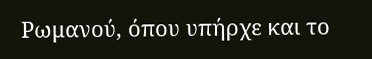Ρωμανού, όπου υπήρχε και το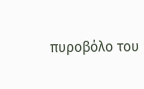πυροβόλο του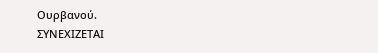Ουρβανού.
ΣΥΝΕΧΙΖΕΤΑΙ